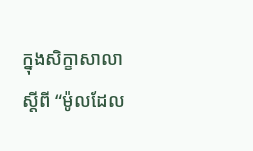ក្នុងសិក្ខាសាលាស្តីពី “ម៉ូលដែល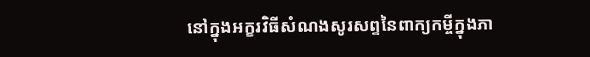នៅក្នុងអក្ខរវិធីសំណងសូរសព្ទនៃពាក្យកម្ចីក្នុងភា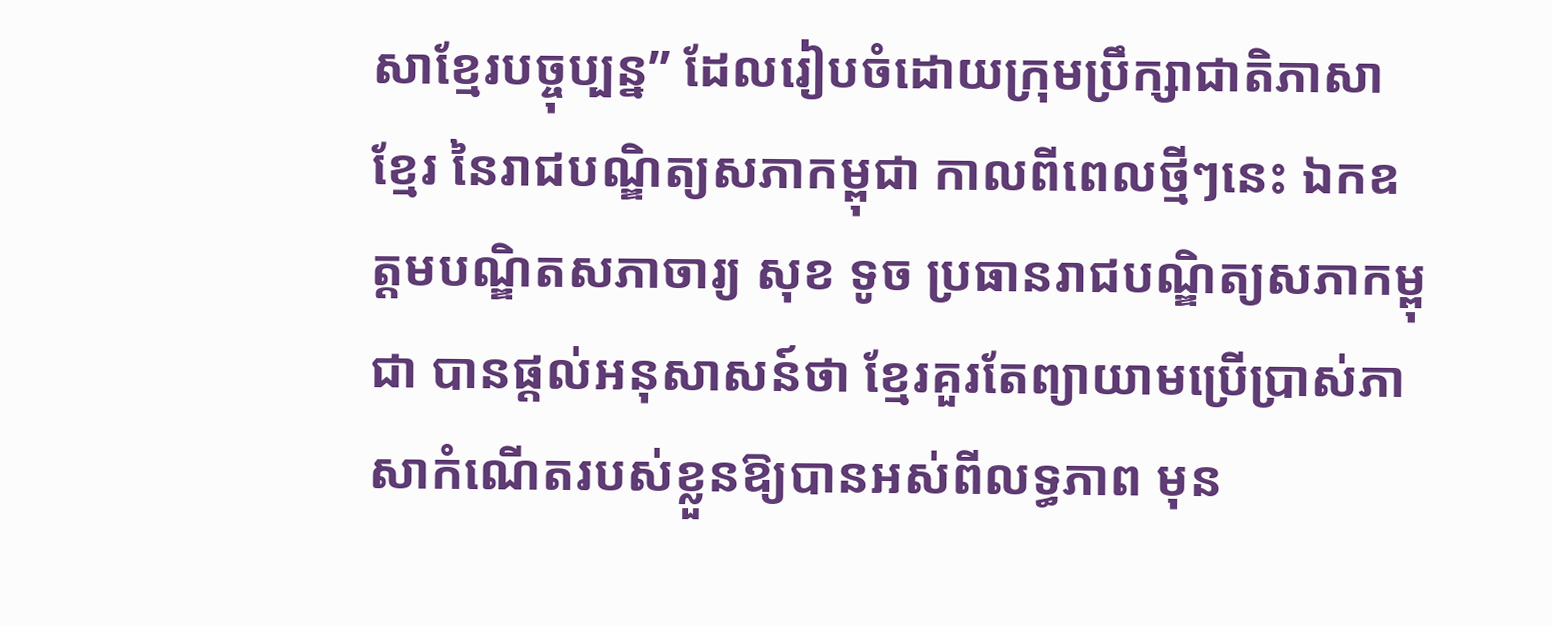សាខ្មែរបច្ចុប្បន្ន” ដែលរៀបចំដោយក្រុមប្រឹក្សាជាតិភាសាខ្មែរ នៃរាជបណ្ឌិត្យសភាកម្ពុជា កាលពីពេលថ្មីៗនេះ ឯកឧត្តមបណ្ឌិតសភាចារ្យ សុខ ទូច ប្រធានរាជបណ្ឌិត្យសភាកម្ពុជា បានផ្តល់អនុសាសន៍ថា ខ្មែរគួរតែព្យាយាមប្រើប្រាស់ភាសាកំណើតរបស់ខ្លួនឱ្យបានអស់ពីលទ្ធភាព មុន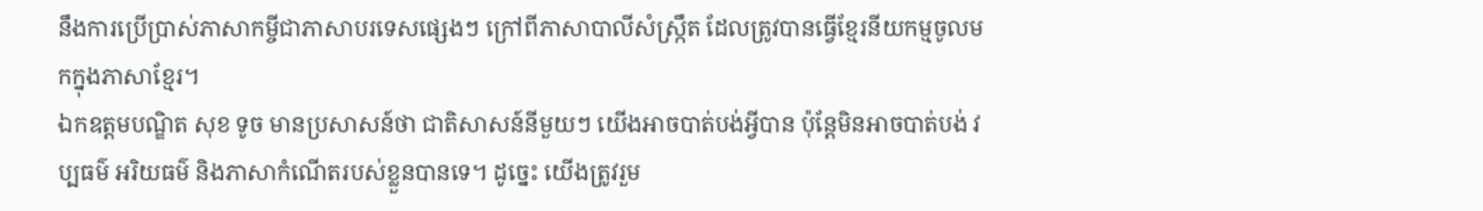នឹងការប្រើប្រាស់ភាសាកម្ចីជាភាសាបរទេសផ្សេងៗ ក្រៅពីភាសាបាលីសំស្រ្កឹត ដែលត្រូវបានធ្វើខ្មែរនីយកម្មចូលមកក្នុងភាសាខ្មែរ។
ឯកឧត្តមបណ្ឌិត សុខ ទូច មានប្រសាសន៍ថា ជាតិសាសន៍នីមួយៗ យើងអាចបាត់បង់អ្វីបាន ប៉ុន្តែមិនអាចបាត់បង់ វប្បធម៌ អរិយធម៌ និងភាសាកំណើតរបស់ខ្លួនបានទេ។ ដូច្នេះ យើងត្រូវរួម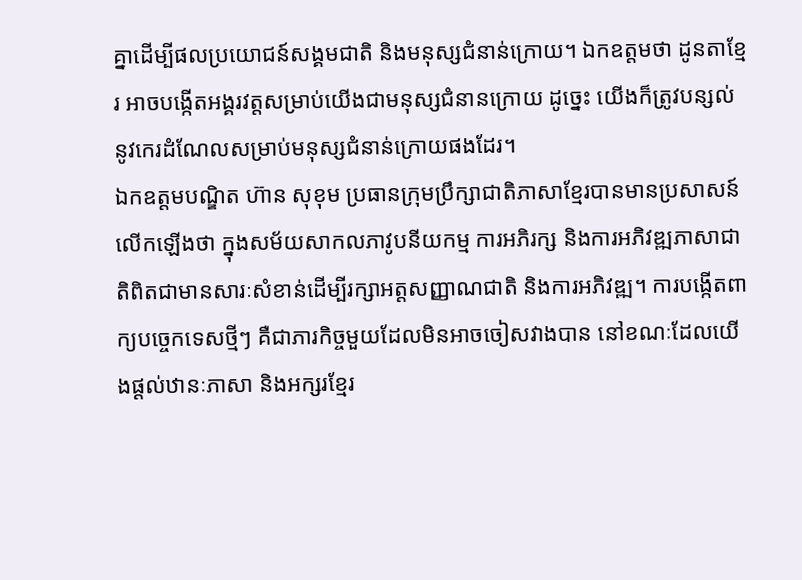គ្នាដើម្បីផលប្រយោជន៍សង្គមជាតិ និងមនុស្សជំនាន់ក្រោយ។ ឯកឧត្តមថា ដូនតាខ្មែរ អាចបង្កើតអង្គរវត្តសម្រាប់យើងជាមនុស្សជំនានក្រោយ ដូច្នេះ យើងក៏ត្រូវបន្សល់នូវកេរដំណែលសម្រាប់មនុស្សជំនាន់ក្រោយផងដែរ។
ឯកឧត្ដមបណ្ឌិត ហ៊ាន សុខុម ប្រធានក្រុមប្រឹក្សាជាតិភាសាខ្មែរបានមានប្រសាសន៍លើកឡើងថា ក្នុងសម័យសាកលភាវូបនីយកម្ម ការអភិរក្ស និងការអភិវឌ្ឍភាសាជាតិពិតជាមានសារៈសំខាន់ដើម្បីរក្សាអត្តសញ្ញាណជាតិ និងការអភិវឌ្ឍ។ ការបង្កើតពាក្យបច្ចេកទេសថ្មីៗ គឺជាភារកិច្ចមួយដែលមិនអាចចៀសវាងបាន នៅខណៈដែលយើងផ្ដល់ឋានៈភាសា និងអក្សរខ្មែរ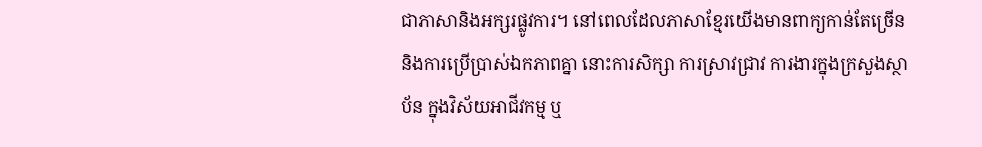ជាភាសានិងអក្សរផ្លូវការ។ នៅពេលដែលភាសាខ្មែរយើងមានពាក្យកាន់តែច្រើន និងការប្រើប្រាស់ឯកភាពគ្នា នោះការសិក្សា ការស្រាវជ្រាវ ការងារក្នុងក្រសួងស្ថាប័ន ក្នុងវិស័យអាជីវកម្ម ឬ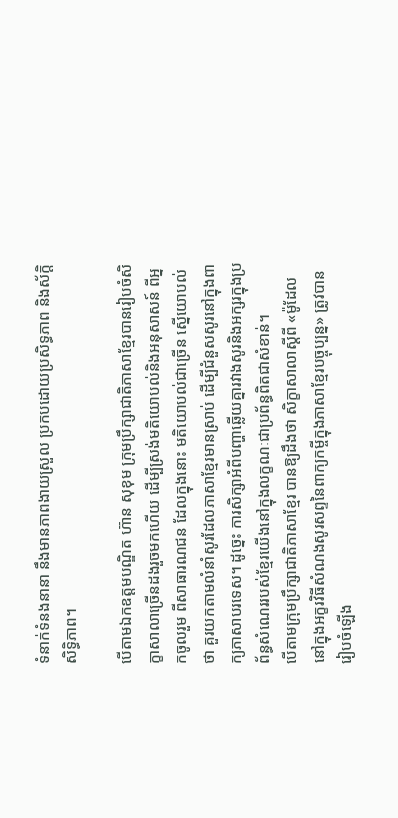ទំនាក់ទំនងនានា នឹងមានភាពងាយស្រួល ប្រកបដោយប្រសិទ្ធភាព និងស័ក្តិសិទ្ធិភាព។

បើតាមឯកឧត្ដមបណ្ឌិត ហ៊ាន សុខុម ក្រុមប្រឹក្សាជាតិភាសាខ្មែរបានរៀបចំសិក្ខាសាលាច្រើនដងរួចមកហើយ ដើម្បីស្រង់មតិយោបល់និងអនុសាសន៍ ពីអ្នកចូលរួម ពីសាធារណជន ដែលក្នុងនោះ មតិយោបល់ជាច្រើន ស្នើយោបល់ថា គួរយកតាមលំនាំសូរដែលភាសាខ្មែរមានស្រាប់ ដើម្បីជំនួសសូរនៅក្នុងពាក្យភាសាបរទេស។ ដូច្នេះ ការសិក្សាអំពីបញ្ហាឆ្លើយគ្នារវាងសូរនិងអក្សរក្នុងប្រព័ន្ធសំណេររបស់ខ្មែរយើងនៅក្នុងលក្ខណៈជាប្រព័ន្ធពិតជាសំខាន់។
បើតាមក្រុមប្រឹក្សាជាតិភាសាខ្មែរ បានឱ្យដឹងថា សិក្ខាសាលាស្ដីពី «ម៉ូដែលនៅក្នុងអក្ខរវិធីសំណងសូរសព្ទនៃពាក្យកម្ចីក្នុងភាសាខ្មែរបច្ចុប្បន្ន» ត្រូវបានរៀបចំឡើង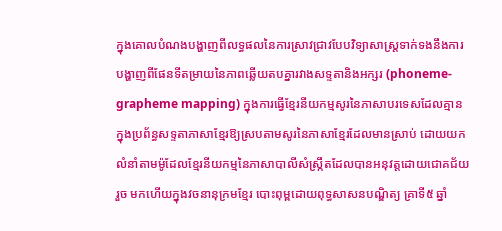ក្នុងគោលបំណងបង្ហាញពីលទ្ធផលនៃការស្រាវជ្រាវបែបវិទ្យាសាស្ត្រទាក់ទងនឹងការបង្ហាញពីផែនទីតម្រាយនៃភាពឆ្លើយតបគ្នារវាងសទ្ទតានិងអក្សរ (phoneme-grapheme mapping) ក្នុងការធ្វើខ្មែរនីយកម្មសូរនៃភាសាបរទេសដែលគ្មានក្នុងប្រព័ន្ធសទ្ទតាភាសាខ្មែរឱ្យស្របតាមសូរនៃភាសាខ្មែរដែលមានស្រាប់ ដោយយកលំនាំតាមម៉ូដែលខ្មែរនីយកម្មនៃភាសាបាលីសំស្ក្រឹតដែលបានអនុវត្តដោយជោគជ័យរួច មកហើយក្នុងវចនានុក្រមខ្មែរ បោះពុម្ពដោយពុទ្ធសាសនបណ្ឌិត្យ គ្រាទី៥ ឆ្នាំ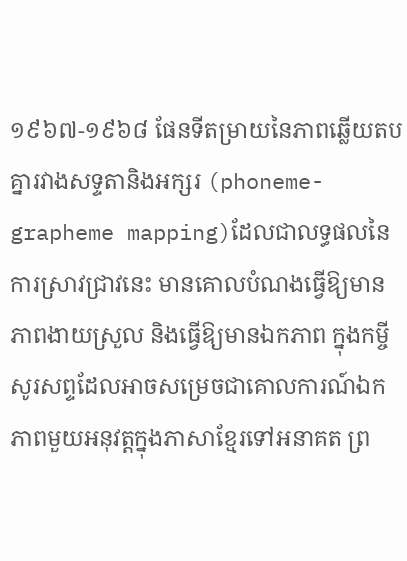១៩៦៧-១៩៦៨ ផែនទីតម្រាយនៃភាពឆ្លើយតបគ្នារវាងសទ្ទតានិងអក្សរ (phoneme-grapheme mapping)ដែលជាលទ្ធផលនៃការស្រាវជ្រាវនេះ មានគោលបំណងធ្វើឱ្យមានភាពងាយស្រួល និងធ្វើឱ្យមានឯកភាព ក្នុងកម្ចីសូរសព្ទដែលអាចសម្រេចជាគោលការណ៍ឯកភាពមួយអនុវត្តក្នុងភាសាខ្មែរទៅអនាគត ព្រ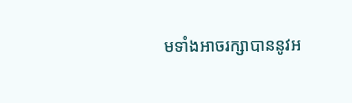មទាំងអាចរក្សាបាននូវអ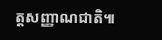ត្តសញ្ញាណជាតិ៕